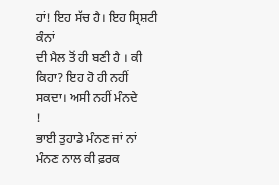ਹਾਂ! ਇਹ ਸੱਚ ਹੈ। ਇਹ ਸ੍ਰਿਸ਼ਟੀ ਕੰਨਾਂ
ਦੀ ਮੈਲ ਤੋਂ ਹੀ ਬਣੀ ਹੈ । ਕੀ ਕਿਹਾ? ਇਹ ਹੋ ਹੀ ਨਹੀਂ ਸਕਦਾ। ਅਸੀ ਨਹੀਂ ਮੰਨਦੇ
!
ਭਾਈ ਤੁਹਾਡੇ ਮੰਨਣ ਜਾਂ ਨਾਂ ਮੰਨਣ ਨਾਲ ਕੀ ਫ਼ਰਕ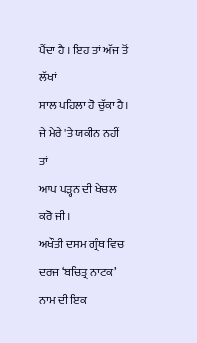ਪੈਂਦਾ ਹੈ । ਇਹ ਤਾਂ ਅੱਜ ਤੋਂ ਲੱਖਾਂ
ਸਾਲ ਪਹਿਲਾ ਹੋ ਚੁੱਕਾ ਹੈ। ਜੇ ਮੇਰੇ 'ਤੇ ਯਕੀਨ ਨਹੀਂ ਤਾਂ
ਆਪ ਪੜ੍ਹਨ ਦੀ ਖੇਚਲ ਕਰੋ ਜੀ।
ਅਖੌਤੀ ਦਸਮ ਗ੍ਰੰਥ ਵਿਚ ਦਰਜ ‘ਬਚਿਤ੍ਰ ਨਾਟਕ’ ਨਾਮ ਦੀ ਇਕ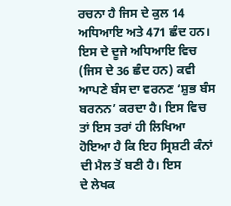ਰਚਨਾ ਹੈ ਜਿਸ ਦੇ ਕੁਲ 14 ਅਧਿਆਇ ਅਤੇ 471 ਛੰਦ ਹਨ। ਇਸ ਦੇ ਦੂਜੇ ਅਧਿਆਇ ਵਿਚ
(ਜਿਸ ਦੇ 36 ਛੰਦ ਹਨ) ਕਵੀ ਆਪਣੇ ਬੰਸ ਦਾ ਵਰਨਣ ‘ਸ਼ੁਭ ਬੰਸ ਬਰਨਨ’ ਕਰਦਾ ਹੈ। ਇਸ ਵਿਚ
ਤਾਂ ਇਸ ਤਰਾਂ ਹੀ ਲਿਖਿਆ ਹੋਇਆ ਹੈ ਕਿ ਇਹ ਸ੍ਰਿਸ਼ਟੀ ਕੰਨਾਂ ਦੀ ਮੈਲ ਤੋਂ ਬਣੀ ਹੈ। ਇਸ
ਦੇ ਲੇਖਕ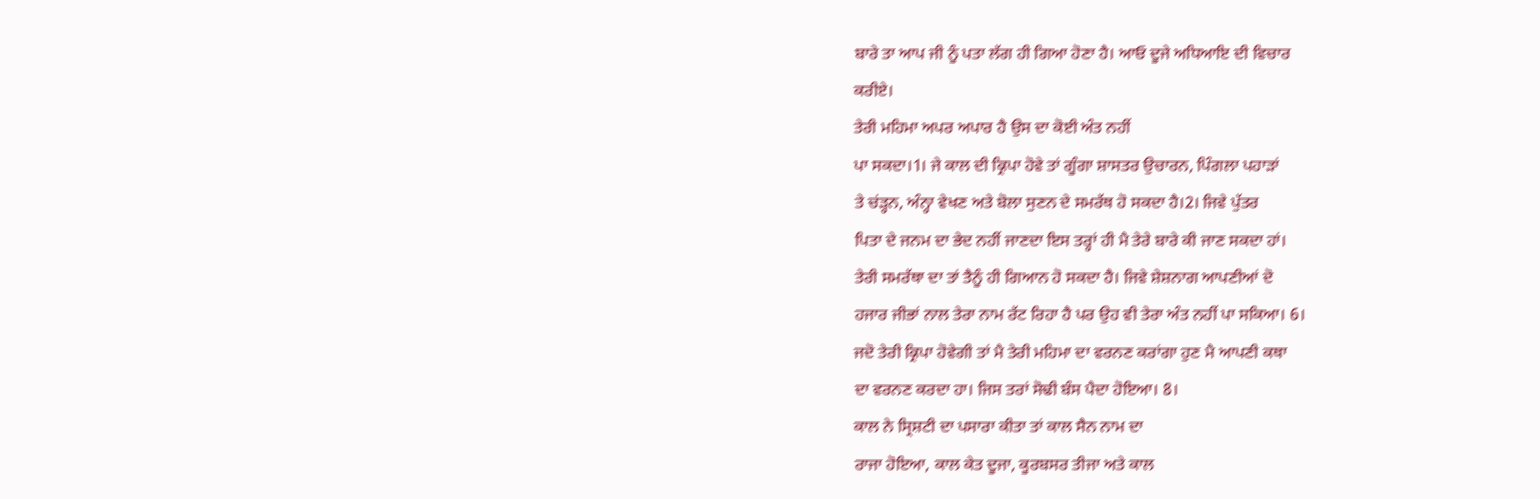ਬਾਰੇ ਤਾ ਆਪ ਜੀ ਨੂੰ ਪਤਾ ਲੱਗ ਹੀ ਗਿਆ ਹੋਣਾ ਹੈ। ਆਓ ਦੂਜੇ ਅਧਿਆਇ ਦੀ ਵਿਚਾਰ
ਕਰੀਏ।
ਤੇਰੀ ਮਹਿਮਾ ਅਪਰ ਅਪਾਰ ਹੈ ਉਸ ਦਾ ਕੋਈ ਅੰਤ ਨਹੀਂ
ਪਾ ਸਕਦਾ।1। ਜੇ ਕਾਲ ਦੀ ਕ੍ਰਿਪਾ ਹੋਵੇ ਤਾਂ ਗੂੰਗਾ ਸ਼ਾਸਤਰ ਉਚਾਰਨ, ਪਿੰਗਲਾ ਪਹਾੜਾਂ
ਤੇ ਚਂੜ੍ਹਨ, ਅੰਨ੍ਹਾ ਵੇਖਣ ਅਤੇ ਬੋਲਾ ਸੁਣਨ ਦੇ ਸਮਰੱਥ ਹੋ ਸਕਦਾ ਹੈ।2। ਜਿਵੇ ਪੁੱਤਰ
ਪਿਤਾ ਦੇ ਜਨਮ ਦਾ ਭੇਦ ਨਹੀਂ ਜਾਣਦਾ ਇਸ ਤਰ੍ਹਾਂ ਹੀ ਮੈ ਤੇਰੇ ਬਾਰੇ ਕੀ ਜਾਣ ਸਕਦਾ ਹਾਂ।
ਤੇਰੀ ਸਮਰੱਥਾ ਦਾ ਤਾਂ ਤੈਨੂੰ ਹੀ ਗਿਆਨ ਹੋ ਸਕਦਾ ਹੈ। ਜਿਵੇ ਸ਼ੇਸ਼ਨਾਗ ਆਪਣੀਆਂ ਦੋ
ਹਜਾਰ ਜੀਭਾਂ ਨਾਲ ਤੇਰਾ ਨਾਮ ਰੱਟ ਰਿਹਾ ਹੈ ਪਰ ਉਹ ਵੀ ਤੇਰਾ ਅੰਤ ਨਹੀਂ ਪਾ ਸਕਿਆ। 6।
ਜਦੋ ਤੇਰੀ ਕ੍ਰਿਪਾ ਹੋਵੇਗੀ ਤਾਂ ਮੈ ਤੇਰੀ ਮਹਿਮਾ ਦਾ ਵਰਨਣ ਕਰਾਂਗਾ ਹੁਣ ਮੈ ਆਪਣੀ ਕਥਾ
ਦਾ ਵਰਨਣ ਕਰਦਾ ਹਾ। ਜਿਸ ਤਰਾਂ ਸੋਢੀ ਬੰਸ ਪੈਦਾ ਹੋਇਆ। 8।
ਕਾਲ ਨੇ ਸ੍ਰਿਸ਼ਟੀ ਦਾ ਪਸਾਰਾ ਕੀਤਾ ਤਾਂ ਕਾਲ ਸੈਨ ਨਾਮ ਦਾ
ਰਾਜਾ ਹੋਇਆ, ਕਾਲ ਕੇਤ ਦੂਜਾ, ਕੂਰਬਸਰ ਤੀਜਾ ਅਤੇ ਕਾਲ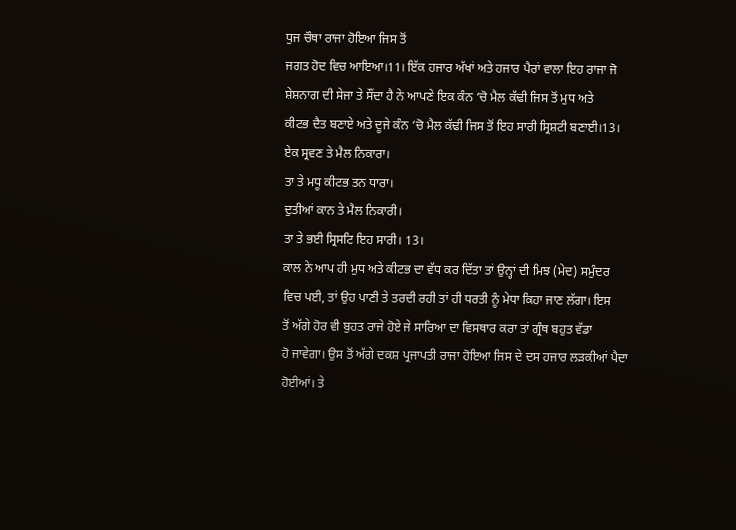ਧੁਜ ਚੌਥਾ ਰਾਜਾ ਹੋਇਆ ਜਿਸ ਤੋਂ
ਜਗਤ ਹੋਦ ਵਿਚ ਆਇਆ।11। ਇੱਕ ਹਜਾਰ ਅੱਖਾਂ ਅਤੇ ਹਜਾਰ ਪੈਰਾਂ ਵਾਲਾ ਇਹ ਰਾਜਾ ਜੋ
ਸ਼ੇਸ਼ਨਾਗ ਦੀ ਸੇਜਾ ਤੇ ਸੌਂਦਾ ਹੈ ਨੇ ਆਪਣੇ ਇਕ ਕੰਨ ‘ਚੋ ਮੈਲ ਕੱਢੀ ਜਿਸ ਤੋਂ ਮੁਧ ਅਤੇ
ਕੀਟਭ ਦੈਤ ਬਣਾਏ ਅਤੇ ਦੂਜੇ ਕੰਨ ‘ਚੋ ਮੈਲ ਕੱਢੀ ਜਿਸ ਤੋਂ ਇਹ ਸਾਰੀ ਸ੍ਰਿਸ਼ਟੀ ਬਣਾਈ।13।
ਏਕ ਸ੍ਰਵਣ ਤੇ ਮੈਲ ਨਿਕਾਰਾ।
ਤਾ ਤੇ ਮਧੂ ਕੀਟਭ ਤਨ ਧਾਰਾ।
ਦੁਤੀਆਂ ਕਾਨ ਤੇ ਮੈਲ ਨਿਕਾਰੀ।
ਤਾ ਤੇ ਭਈ ਸ੍ਰਿਸਟਿ ਇਹ ਸਾਰੀ। 13।
ਕਾਲ ਨੇ ਆਪ ਹੀ ਮੁਧ ਅਤੇ ਕੀਟਭ ਦਾ ਵੱਧ ਕਰ ਦਿੱਤਾ ਤਾਂ ਉਨ੍ਹਾਂ ਦੀ ਮਿਝ (ਮੇਦ) ਸਮੁੰਦਰ
ਵਿਚ ਪਈ, ਤਾਂ ਉਹ ਪਾਣੀ ਤੇ ਤਰਦੀ ਰਹੀ ਤਾਂ ਹੀ ਧਰਤੀ ਨੂੰ ਮੇਧਾ ਕਿਹਾ ਜਾਣ ਲੱਗਾ। ਇਸ
ਤੋਂ ਅੱਗੇ ਹੋਰ ਵੀ ਬੁਹਤ ਰਾਜੇ ਹੋਏ ਜੇ ਸਾਰਿਆ ਦਾ ਵਿਸਥਾਰ ਕਰਾ ਤਾਂ ਗ੍ਰੰਥ ਬਹੁਤ ਵੱਡਾ
ਹੋ ਜਾਵੇਗਾ। ਉਸ ਤੋਂ ਅੱਗੇ ਦਕਸ਼ ਪ੍ਰਜਾਪਤੀ ਰਾਜਾ ਹੋਇਆ ਜਿਸ ਦੇ ਦਸ ਹਜਾਰ ਲੜਕੀਆਂ ਪੈਦਾ
ਹੋਈਆਂ। ਤੇ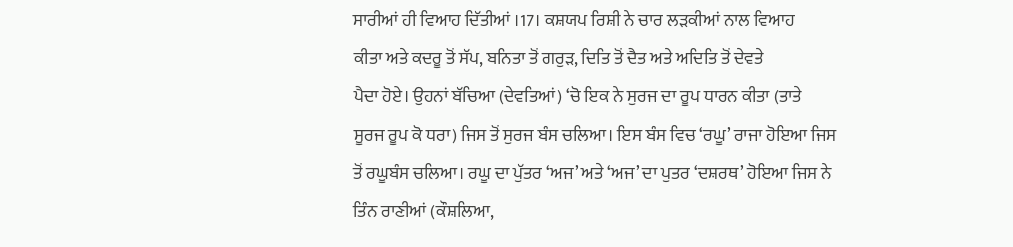ਸਾਰੀਆਂ ਹੀ ਵਿਆਹ ਦਿੱਤੀਆਂ ।17। ਕਸ਼ਯਪ ਰਿਸ਼ੀ ਨੇ ਚਾਰ ਲੜਕੀਆਂ ਨਾਲ ਵਿਆਹ
ਕੀਤਾ ਅਤੇ ਕਦਰੂ ਤੋਂ ਸੱਪ, ਬਨਿਤਾ ਤੋਂ ਗਰੁੜ, ਦਿਤਿ ਤੋਂ ਦੈਤ ਅਤੇ ਅਦਿਤਿ ਤੋਂ ਦੇਵਤੇ
ਪੈਦਾ ਹੋਏ। ਉਹਨਾਂ ਬੱਚਿਆ (ਦੇਵਤਿਆਂ) ‘ਚੋ ਇਕ ਨੇ ਸੁਰਜ ਦਾ ਰੂਪ ਧਾਰਨ ਕੀਤਾ (ਤਾਤੇ
ਸੂਰਜ ਰੂਪ ਕੋ ਧਰਾ) ਜਿਸ ਤੋਂ ਸੁਰਜ ਬੰਸ ਚਲਿਆ। ਇਸ ਬੰਸ ਵਿਚ ‘ਰਘੂ’ ਰਾਜਾ ਹੋਇਆ ਜਿਸ
ਤੋਂ ਰਘੂਬੰਸ ਚਲਿਆ। ਰਘੂ ਦਾ ਪੁੱਤਰ ‘ਅਜ’ ਅਤੇ ‘ਅਜ’ ਦਾ ਪੁਤਰ ‘ਦਸ਼ਰਥ’ ਹੋਇਆ ਜਿਸ ਨੇ
ਤਿੰਨ ਰਾਣੀਆਂ (ਕੌਸ਼ਲਿਆ,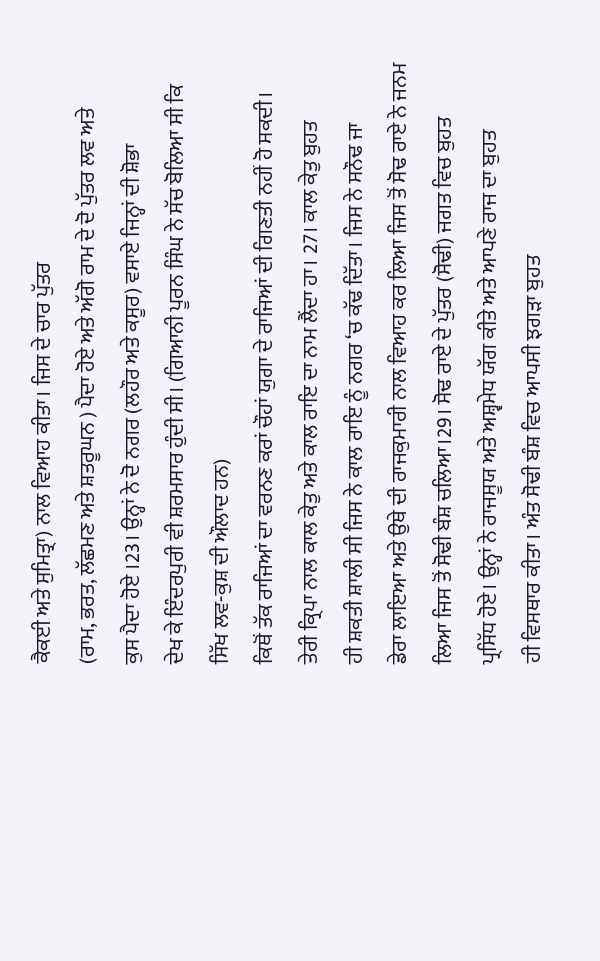ਕੈਕਈ ਅਤੇ ਸੁਮਿਤ੍ਰਾ) ਨਾਲ ਵਿਆਹ ਕੀਤਾ। ਜਿਸ ਦੇ ਚਾਰ ਪੁੱਤਰ
(ਰਾਮ, ਭਰਤ, ਲੱਛਮਣ ਅਤੇ ਸ਼ਤਰੂਘਨ ) ਪੈਦਾ ਹੋਏ ਅਤੇ ਅੱਗੋ ਰਾਮ ਦੇ ਦੋ ਪੁੱਤਰ ਲਵ ਅਤੇ
ਕੁਸ ਪੈਦਾ ਹੋਏ ।23। ਉਨ੍ਹਾਂ ਨੇ ਦੋ ਨਗਰ (ਲਹੌਰ ਅਤੇ ਕਸੂਰ) ਵਸਾਏ ਜਿਨ੍ਹਾਂ ਦੀ ਸ਼ੋਭਾ
ਦੇਖ ਕੇ ਇੰਦਰਪੁਰੀ ਵੀ ਸ਼ਰਮਸਾਰ ਹੁੰਦੀ ਸੀ। (ਗਿਆਨੀ ਪੂਰਨ ਸਿੰਘ ਨੇ ਸੱਚ ਬੋਲਿਆ ਸੀ ਕਿ
ਸਿੱਖ ਲਵ-ਕੁਸ਼ ਦੀ ਔਲਾਦ ਹਨ)
ਕਿਥੋਂ ਤੱਕ ਰਾਜਿਆਂ ਦਾ ਵਰਨਣ ਕਰਾਂ ਚੌਹਾਂ ਯੁਗਾ ਦੇ ਰਾਜਿਆਂ ਦੀ ਗਿਣਤੀ ਨਹੀਂ ਹੋ ਸਕਦੀ।
ਤੇਰੀ ਕ੍ਰਿਪਾ ਨਾਲ ਕਾਲ ਕੇਤੁ ਅਤੇ ਕਾਲ ਰਾਇ ਦਾ ਨਾਮ ਲੈਂਦਾ ਹਾ। 27। ਕਾਲ ਕੇਤੁ ਬੁਹਤ
ਹੀ ਸ਼ਕਤੀ ਸ਼ਾਲੀ ਸੀ ਜਿਸ ਨੇ ਕਾਲ ਰਾਇ ਨੂੰ ਨਗਰ ‘ਚ ਕੱਢ ਦਿੱਤਾ। ਜਿਸ ਨੇ ਸਨੌਢ ਜਾ
ਡੇਰਾ ਲਾਇਆ ਅਤੇ ਉਥੇ ਦੀ ਰਾਜਕੁਮਾਰੀ ਨਾਲ ਵਿਆਹ ਕਰ ਲਿਆ ਜਿਸ ਤੋਂ ਸੋਢ ਰਾਏ ਨੇ ਜਨਮ
ਲਿਆ ਜਿਸ ਤੋਂ ਸੋਢੀ ਬੰਸ਼ ਚਲਿਆ।29। ਸੋਢ ਰਾਏ ਦੇ ਪੁੱਤਰ (ਸੋਢੀ) ਜਗਤ ਵਿਚ ਬੁਹਤ
ਪ੍ਰਸਿੱਧ ਹੋਏ। ਉਨ੍ਹਾਂ ਨੇ ਰਾਜਸੂਯ ਅਤੇ ਅਸ਼੍ਵਮੇਧ ਯੱਗ ਕੀਤੇ ਅਤੇ ਆਪਣੇ ਰਾਜ ਦਾ ਬੁਹਤ
ਹੀ ਵਿਸਥਾਰ ਕੀਤਾ। ਅੰਤ ਸੋਢੀ ਬੰਸ਼ ਵਿਚ ਆਪਸੀ ਝਗੜਾ ਬੁਹਤ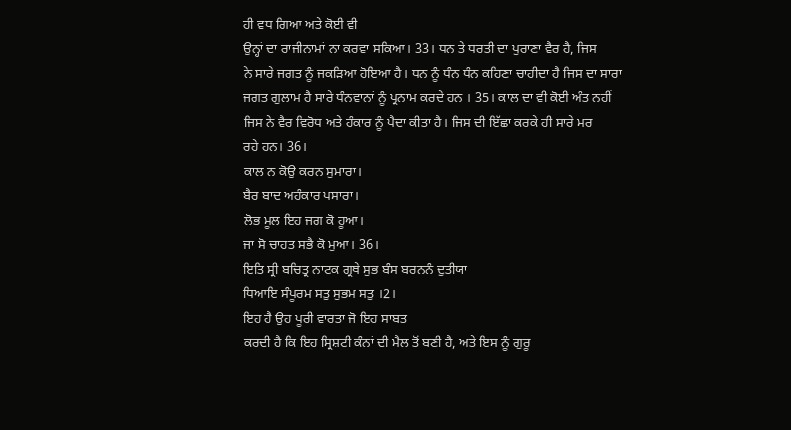ਹੀ ਵਧ ਗਿਆ ਅਤੇ ਕੋਈ ਵੀ
ਉਨ੍ਹਾਂ ਦਾ ਰਾਜੀਨਾਮਾਂ ਨਾ ਕਰਵਾ ਸਕਿਆ। 33। ਧਨ ਤੇ ਧਰਤੀ ਦਾ ਪੁਰਾਣਾ ਵੈਰ ਹੈ, ਜਿਸ
ਨੇ ਸਾਰੇ ਜਗਤ ਨੂੰ ਜਕੜਿਆ ਹੋਇਆ ਹੈ। ਧਨ ਨੂੰ ਧੰਨ ਧੰਨ ਕਹਿਣਾ ਚਾਹੀਦਾ ਹੈ ਜਿਸ ਦਾ ਸਾਰਾ
ਜਗਤ ਗੁਲਾਮ ਹੈ ਸਾਰੇ ਧੰਨਵਾਨਾਂ ਨੂੰ ਪ੍ਰਨਾਮ ਕਰਦੇ ਹਨ । 35। ਕਾਲ ਦਾ ਵੀ ਕੋਈ ਅੰਤ ਨਹੀਂ
ਜਿਸ ਨੇ ਵੈਰ ਵਿਰੋਧ ਅਤੇ ਹੰਕਾਰ ਨੂੰ ਪੈਦਾ ਕੀਤਾ ਹੈ। ਜਿਸ ਦੀ ਇੱਛਾ ਕਰਕੇ ਹੀ ਸਾਰੇ ਮਰ
ਰਹੇ ਹਨ। 36।
ਕਾਲ ਨ ਕੋਉ ਕਰਨ ਸੁਮਾਰਾ।
ਬੈਰ ਬਾਦ ਅਹੰਕਾਰ ਪਸਾਰਾ।
ਲੋਭ ਮੂਲ ਇਹ ਜਗ ਕੋ ਹੂਆ।
ਜਾ ਸੋ ਚਾਹਤ ਸਭੈ ਕੋ ਮੁਆ। 36।
ਇਤਿ ਸ੍ਰੀ ਬਚਿਤ੍ਰ ਨਾਟਕ ਗ੍ਰਥੇ ਸੁਭ ਬੰਸ ਬਰਨਨੰ ਦੁਤੀਯਾ
ਧਿਆਇ ਸੰਪੂਰਮ ਸਤੁ ਸੁਭਮ ਸਤੁ ।2।
ਇਹ ਹੈ ਉਹ ਪੂਰੀ ਵਾਰਤਾ ਜੋ ਇਹ ਸਾਬਤ
ਕਰਦੀ ਹੈ ਕਿ ਇਹ ਸ੍ਰਿਸ਼ਟੀ ਕੰਨਾਂ ਦੀ ਮੈਲ ਤੋਂ ਬਣੀ ਹੈ, ਅਤੇ ਇਸ ਨੂੰ ਗੁਰੂ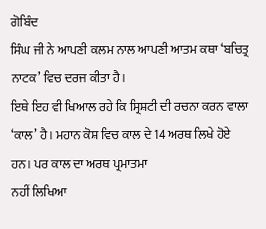ਗੋਬਿੰਦ
ਸਿੰਘ ਜੀ ਨੇ ਆਪਣੀ ਕਲਮ ਨਾਲ ਆਪਣੀ ਆਤਮ ਕਥਾ ‘ਬਚਿਤ੍ਰ ਨਾਟਕ’ ਵਿਚ ਦਰਜ ਕੀਤਾ ਹੈ।
ਇਥੇ ਇਹ ਵੀ ਖਿਆਲ ਰਹੇ ਕਿ ਸ੍ਰਿਸ਼ਟੀ ਦੀ ਰਚਨਾ ਕਰਨ ਵਾਲਾ
‘ਕਾਲ’ ਹੈ। ਮਹਾਨ ਕੋਸ਼ ਵਿਚ ਕਾਲ ਦੇ 14 ਅਰਥ ਲਿਖੇ ਹੋਏ ਹਨ। ਪਰ ਕਾਲ ਦਾ ਅਰਥ ਪ੍ਰਮਾਤਮਾ
ਨਹੀਂ ਲਿਖਿਆ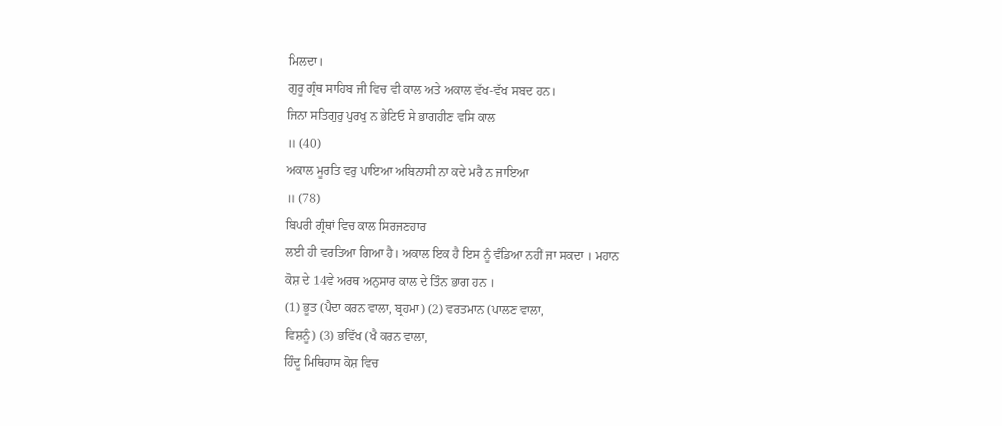ਮਿਲਦਾ।
ਗੁਰੂ ਗ੍ਰੰਥ ਸਾਹਿਬ ਜੀ ਵਿਚ ਵੀ ਕਾਲ ਅਤੇ ਅਕਾਲ ਵੱਖ-ਵੱਖ ਸਬਦ ਹਨ।
ਜਿਨਾ ਸਤਿਗੁਰੁ ਪੁਰਖੁ ਨ ਭੇਟਿਓ ਸੇ ਭਾਗਹੀਣ ਵਸਿ ਕਾਲ
॥ (40)
ਅਕਾਲ ਮੂਰਤਿ ਵਰੁ ਪਾਇਆ ਅਬਿਨਾਸੀ ਨਾ ਕਦੇ ਮਰੈ ਨ ਜਾਇਆ
॥ (78)
ਬਿਪਰੀ ਗ੍ਰੰਥਾਂ ਵਿਚ ਕਾਲ ਸਿਰਜਣਹਾਰ
ਲਈ ਹੀ ਵਰਤਿਆ ਗਿਆ ਹੈ। ਅਕਾਲ ਇਕ ਹੈ ਇਸ ਨੂੰ ਵੰਡਿਆ ਨਹੀਂ ਜਾ ਸਕਦਾ । ਮਹਾਨ
ਕੋਸ਼ ਦੇ 14ਵੇ ਅਰਥ ਅਨੁਸਾਰ ਕਾਲ ਦੇ ਤਿੰਨ ਭਾਗ ਹਨ ।
(1) ਭੂਤ (ਪੈਦਾ ਕਰਨ ਵਾਲਾ, ਬ੍ਰਹਮਾ) (2) ਵਰਤਮਾਨ (ਪਾਲਣ ਵਾਲਾ,
ਵਿਸ਼ਨੂੰ) (3) ਭਵਿੱਖ (ਖੈ ਕਰਨ ਵਾਲਾ,
ਹਿੰਦੂ ਮਿਥਿਹਾਸ ਕੋਸ਼ ਵਿਚ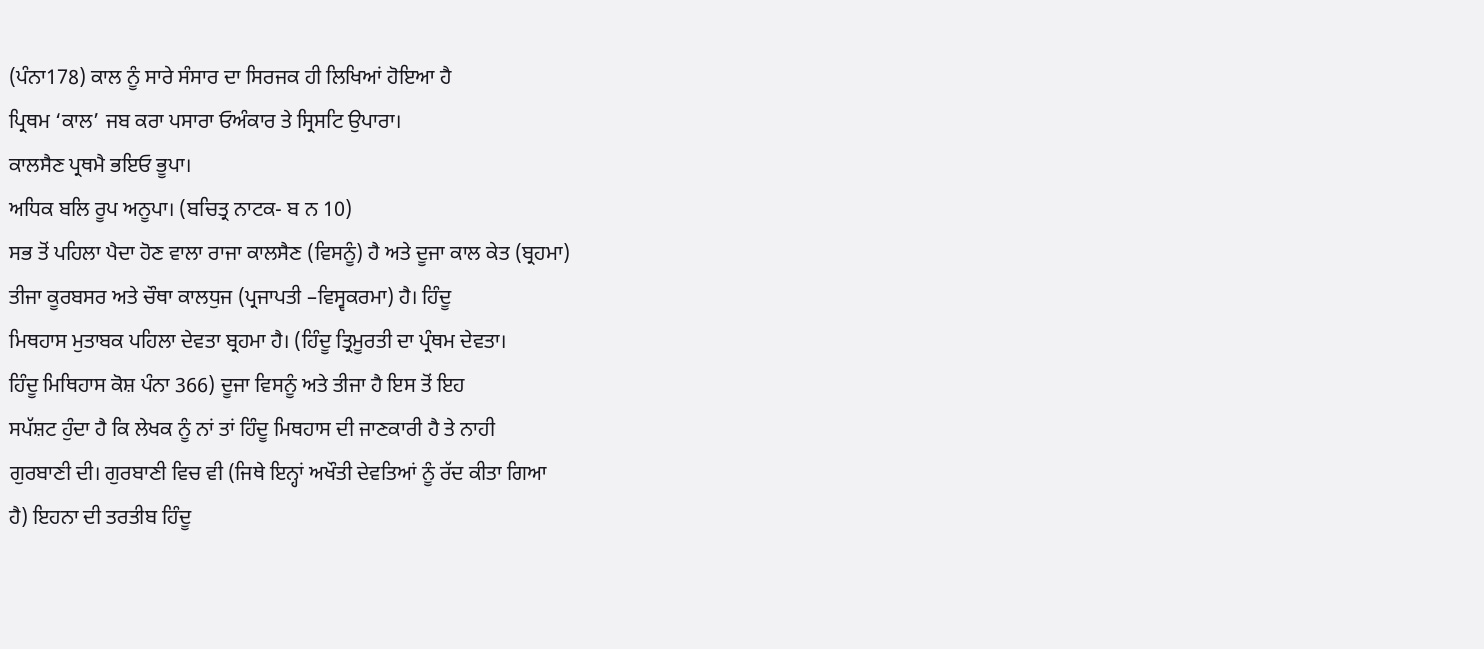(ਪੰਨਾ178) ਕਾਲ ਨੂੰ ਸਾਰੇ ਸੰਸਾਰ ਦਾ ਸਿਰਜਕ ਹੀ ਲਿਖਿਆਂ ਹੋਇਆ ਹੈ
ਪ੍ਰਿਥਮ ‘ਕਾਲ’ ਜਬ ਕਰਾ ਪਸਾਰਾ ਓਅੰਕਾਰ ਤੇ ਸ੍ਰਿਸਟਿ ਉਪਾਰਾ।
ਕਾਲਸੈਣ ਪ੍ਰਥਮੈ ਭਇਓ ਭੂਪਾ।
ਅਧਿਕ ਬਲਿ ਰੂਪ ਅਨੂਪਾ। (ਬਚਿਤ੍ਰ ਨਾਟਕ- ਬ ਨ 10)
ਸਭ ਤੋਂ ਪਹਿਲਾ ਪੈਦਾ ਹੋਣ ਵਾਲਾ ਰਾਜਾ ਕਾਲਸੈਣ (ਵਿਸਨੂੰ) ਹੈ ਅਤੇ ਦੂਜਾ ਕਾਲ ਕੇਤ (ਬ੍ਰਹਮਾ)
ਤੀਜਾ ਕੂਰਬਸਰ ਅਤੇ ਚੌਥਾ ਕਾਲਧੁਜ (ਪ੍ਰਜਾਪਤੀ –ਵਿਸ੍ਵਕਰਮਾ) ਹੈ। ਹਿੰਦੂ
ਮਿਥਹਾਸ ਮੁਤਾਬਕ ਪਹਿਲਾ ਦੇਵਤਾ ਬ੍ਰਹਮਾ ਹੈ। (ਹਿੰਦੂ ਤ੍ਰਿਮੂਰਤੀ ਦਾ ਪ੍ਰੰਥਮ ਦੇਵਤਾ।
ਹਿੰਦੂ ਮਿਥਿਹਾਸ ਕੋਸ਼ ਪੰਨਾ 366) ਦੂਜਾ ਵਿਸਨੂੰ ਅਤੇ ਤੀਜਾ ਹੈ ਇਸ ਤੋਂ ਇਹ
ਸਪੱਸ਼ਟ ਹੁੰਦਾ ਹੈ ਕਿ ਲੇਖਕ ਨੂੰ ਨਾਂ ਤਾਂ ਹਿੰਦੂ ਮਿਥਹਾਸ ਦੀ ਜਾਣਕਾਰੀ ਹੈ ਤੇ ਨਾਹੀ
ਗੁਰਬਾਣੀ ਦੀ। ਗੁਰਬਾਣੀ ਵਿਚ ਵੀ (ਜਿਥੇ ਇਨ੍ਹਾਂ ਅਖੌਤੀ ਦੇਵਤਿਆਂ ਨੂੰ ਰੱਦ ਕੀਤਾ ਗਿਆ
ਹੈ) ਇਹਨਾ ਦੀ ਤਰਤੀਬ ਹਿੰਦੂ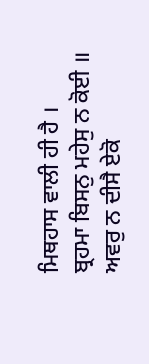ਮਿਥਹਾਸ ਵਾਲੀ ਹੀ ਹੈ ।
ਬ੍ਰਹਮਾ ਬਿਸਨੁ ਮਹੇਸੁ ਨ ਕੋਈ ॥
ਅਵਰੁ ਨ ਦੀਸੈ ਏਕੋ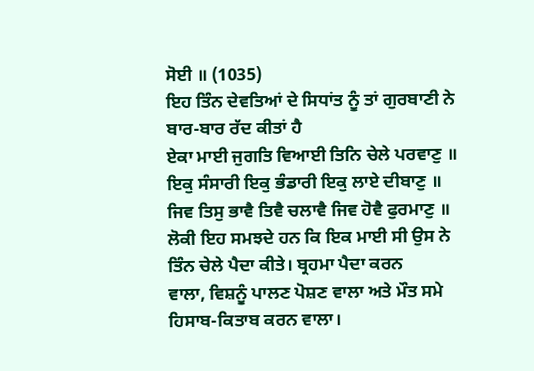ਸੋਈ ॥ (1035)
ਇਹ ਤਿੰਨ ਦੇਵਤਿਆਂ ਦੇ ਸਿਧਾਂਤ ਨੂੰ ਤਾਂ ਗੁਰਬਾਣੀ ਨੇ ਬਾਰ-ਬਾਰ ਰੱਦ ਕੀਤਾਂ ਹੈ
ਏਕਾ ਮਾਈ ਜੁਗਤਿ ਵਿਆਈ ਤਿਨਿ ਚੇਲੇ ਪਰਵਾਣੁ ॥
ਇਕੁ ਸੰਸਾਰੀ ਇਕੁ ਭੰਡਾਰੀ ਇਕੁ ਲਾਏ ਦੀਬਾਣੁ ॥
ਜਿਵ ਤਿਸੁ ਭਾਵੈ ਤਿਵੈ ਚਲਾਵੈ ਜਿਵ ਹੋਵੈ ਫੁਰਮਾਣੁ ॥
ਲੋਕੀ ਇਹ ਸਮਝਦੇ ਹਨ ਕਿ ਇਕ ਮਾਈ ਸੀ ਉਸ ਨੇ ਤਿੰਨ ਚੇਲੇ ਪੈਦਾ ਕੀਤੇ। ਬ੍ਰਹਮਾ ਪੈਦਾ ਕਰਨ
ਵਾਲਾ, ਵਿਸ਼ਨੂੰ ਪਾਲਣ ਪੋਸ਼ਣ ਵਾਲਾ ਅਤੇ ਮੌਤ ਸਮੇ ਹਿਸਾਬ-ਕਿਤਾਬ ਕਰਨ ਵਾਲਾ।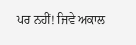ਪਰ ਨਹੀਂ! ਜਿਵੇ ਅਕਾਲ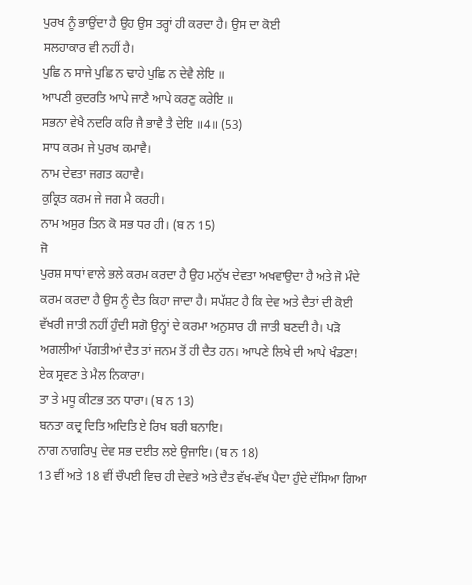ਪੁਰਖ ਨੂੰ ਭਾਉਂਦਾ ਹੈ ਉਹ ਉਸ ਤਰ੍ਹਾਂ ਹੀ ਕਰਦਾ ਹੈ। ਉਸ ਦਾ ਕੋਈ
ਸਲਹਾਕਾਰ ਵੀ ਨਹੀਂ ਹੈ।
ਪੁਛਿ ਨ ਸਾਜੇ ਪੁਛਿ ਨ ਢਾਹੇ ਪੁਛਿ ਨ ਦੇਵੈ ਲੇਇ ॥
ਆਪਣੀ ਕੁਦਰਤਿ ਆਪੇ ਜਾਣੈ ਆਪੇ ਕਰਣੁ ਕਰੇਇ ॥
ਸਭਨਾ ਵੇਖੈ ਨਦਰਿ ਕਰਿ ਜੈ ਭਾਵੈ ਤੈ ਦੇਇ ॥4॥ (53)
ਸਾਧ ਕਰਮ ਜੇ ਪੁਰਖ ਕਮਾਵੈ।
ਨਾਮ ਦੇਵਤਾ ਜਗਤ ਕਹਾਵੈ।
ਕੁਕ੍ਰਿਤ ਕਰਮ ਜੇ ਜਗ ਮੈ ਕਰਹੀ।
ਨਾਮ ਅਸੁਰ ਤਿਨ ਕੋ ਸਭ ਧਰ ਹੀ। (ਬ ਨ 15)
ਜੋ
ਪੁਰਸ਼ ਸਾਧਾਂ ਵਾਲੇ ਭਲੇ ਕਰਮ ਕਰਦਾ ਹੈ ਉਹ ਮਨੁੱਖ ਦੇਵਤਾ ਅਖਵਾਉਦਾ ਹੈ ਅਤੇ ਜੋ ਮੰਦੇ
ਕਰਮ ਕਰਦਾ ਹੈ ਉਸ ਨੂੰ ਦੈਤ ਕਿਹਾ ਜਾਦਾ ਹੈ। ਸਪੱਸ਼ਟ ਹੈ ਕਿ ਦੇਵ ਅਤੇ ਦੈਤਾਂ ਦੀ ਕੋਈ
ਵੱਖਰੀ ਜਾਤੀ ਨਹੀਂ ਹੁੰਦੀ ਸਗੋ ਉਨ੍ਹਾਂ ਦੇ ਕਰਮਾ ਅਨੁਸਾਰ ਹੀ ਜਾਤੀ ਬਣਦੀ ਹੈ। ਪੜੋ
ਅਗਲੀਆਂ ਪੱਗਤੀਆਂ ਦੈਤ ਤਾਂ ਜਨਮ ਤੋਂ ਹੀ ਦੈਤ ਹਨ। ਆਪਣੇ ਲਿਖੇ ਦੀ ਆਪੇ ਖੰਡਣਾ!
ਏਕ ਸ੍ਰਵਣ ਤੇ ਮੈਲ ਨਿਕਾਰਾ।
ਤਾ ਤੇ ਮਧੂ ਕੀਟਭ ਤਨ ਧਾਰਾ। (ਬ ਨ 13)
ਬਨਤਾ ਕਦ੍ਰ ਦਿਤਿ ਅਦਿਤਿ ਏ ਰਿਖ ਬਰੀ ਬਨਾਇ।
ਨਾਗ ਨਾਗਰਿਪੁ ਦੇਵ ਸਭ ਦਈਤ ਲਏ ਉਜਾਇ। (ਬ ਨ 18)
13 ਵੀਂ ਅਤੇ 18 ਵੀਂ ਚੌਪਈ ਵਿਚ ਹੀ ਦੇਵਤੇ ਅਤੇ ਦੈਤ ਵੱਖ-ਵੱਖ ਪੈਦਾ ਹੁੰਦੇ ਦੱਸਿਆ ਗਿਆ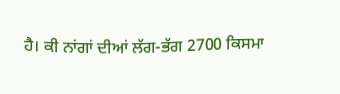ਹੈ। ਕੀ ਨਾਂਗਾਂ ਦੀਆਂ ਲੱਗ-ਭੱਗ 2700 ਕਿਸਮਾ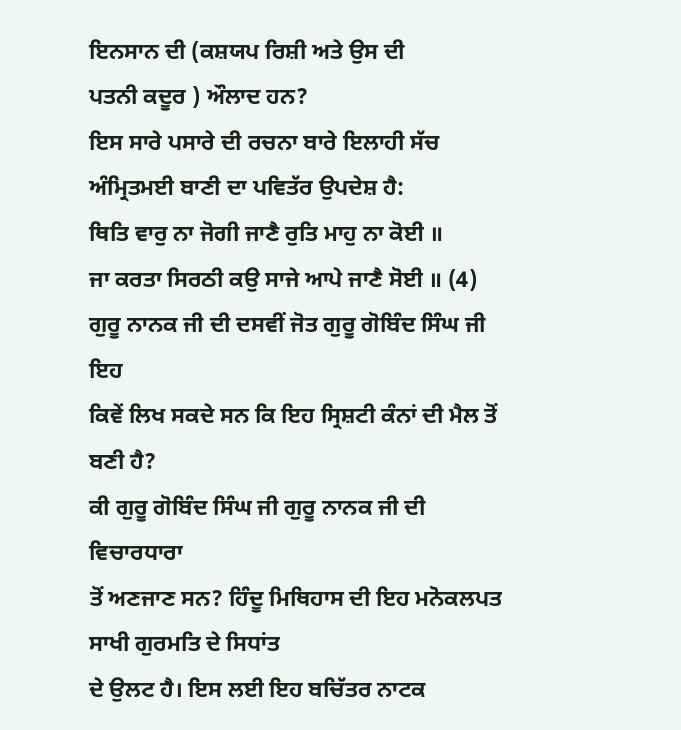ਇਨਸਾਨ ਦੀ (ਕਸ਼ਯਪ ਰਿਸ਼ੀ ਅਤੇ ਉਸ ਦੀ
ਪਤਨੀ ਕਦੂਰ ) ਔਲਾਦ ਹਨ?
ਇਸ ਸਾਰੇ ਪਸਾਰੇ ਦੀ ਰਚਨਾ ਬਾਰੇ ਇਲਾਹੀ ਸੱਚ ਅੰਮ੍ਰਿਤਮਈ ਬਾਣੀ ਦਾ ਪਵਿਤੱਰ ਉਪਦੇਸ਼ ਹੈ:
ਥਿਤਿ ਵਾਰੁ ਨਾ ਜੋਗੀ ਜਾਣੈ ਰੁਤਿ ਮਾਹੁ ਨਾ ਕੋਈ ॥
ਜਾ ਕਰਤਾ ਸਿਰਠੀ ਕਉ ਸਾਜੇ ਆਪੇ ਜਾਣੈ ਸੋਈ ॥ (4)
ਗੁਰੂ ਨਾਨਕ ਜੀ ਦੀ ਦਸਵੀਂ ਜੋਤ ਗੁਰੂ ਗੋਬਿੰਦ ਸਿੰਘ ਜੀ ਇਹ
ਕਿਵੇਂ ਲਿਖ ਸਕਦੇ ਸਨ ਕਿ ਇਹ ਸ੍ਰਿਸ਼ਟੀ ਕੰਨਾਂ ਦੀ ਮੈਲ ਤੋਂ ਬਣੀ ਹੈ?
ਕੀ ਗੁਰੂ ਗੋਬਿੰਦ ਸਿੰਘ ਜੀ ਗੁਰੂ ਨਾਨਕ ਜੀ ਦੀ ਵਿਚਾਰਧਾਰਾ
ਤੋਂ ਅਣਜਾਣ ਸਨ? ਹਿੰਦੂ ਮਿਥਿਹਾਸ ਦੀ ਇਹ ਮਨੋਕਲਪਤ ਸਾਖੀ ਗੁਰਮਤਿ ਦੇ ਸਿਧਾਂਤ
ਦੇ ਉਲਟ ਹੈ। ਇਸ ਲਈ ਇਹ ਬਚਿੱਤਰ ਨਾਟਕ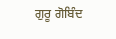ਗੁਰੂ ਗੋਬਿੰਦ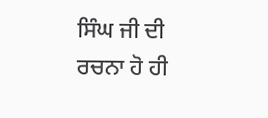ਸਿੰਘ ਜੀ ਦੀ ਰਚਨਾ ਹੋ ਹੀ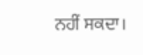ਨਹੀਂ ਸਕਦਾ।